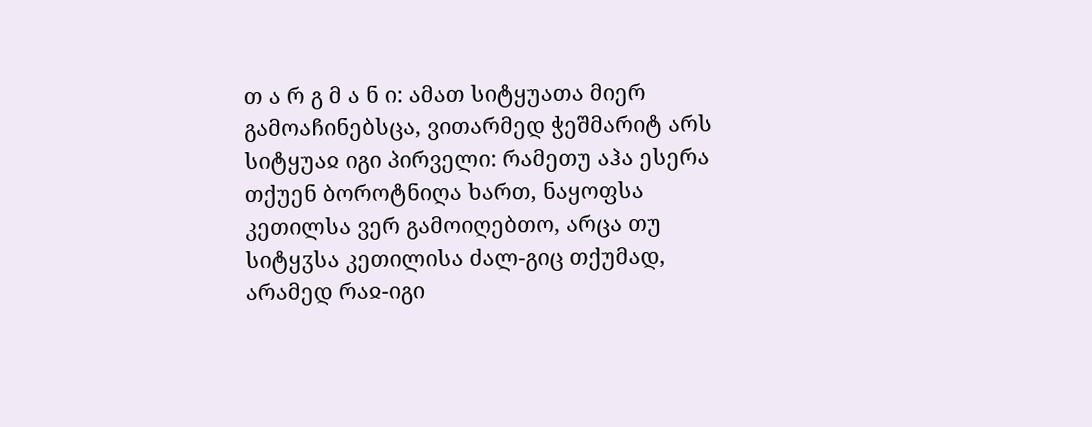თ ა რ გ მ ა ნ ი: ამათ სიტყუათა მიერ გამოაჩინებსცა, ვითარმედ ჭეშმარიტ არს სიტყუაჲ იგი პირველი: რამეთუ აჰა ესერა თქუენ ბოროტნიღა ხართ, ნაყოფსა კეთილსა ვერ გამოიღებთო, არცა თუ სიტყჳსა კეთილისა ძალ-გიც თქუმად, არამედ რაჲ-იგი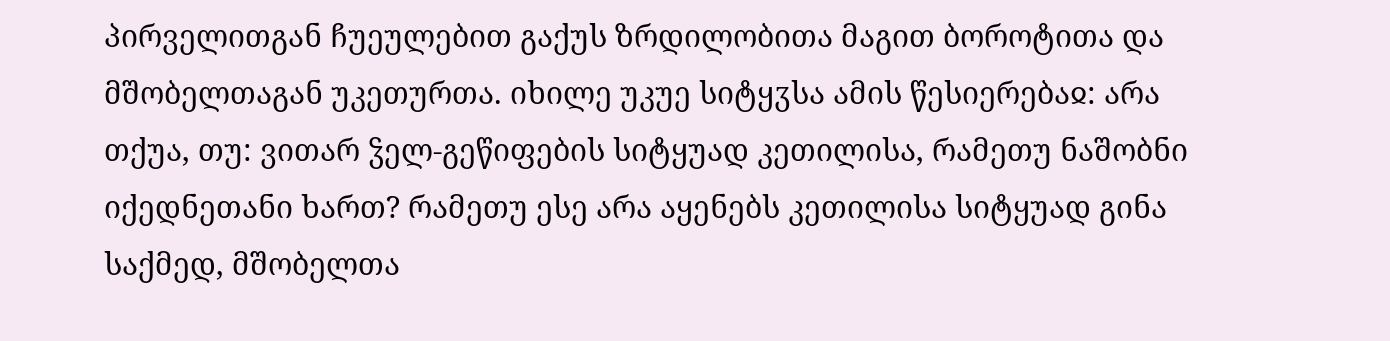პირველითგან ჩუეულებით გაქუს ზრდილობითა მაგით ბოროტითა და მშობელთაგან უკეთურთა. იხილე უკუე სიტყჳსა ამის წესიერებაჲ: არა თქუა, თუ: ვითარ ჴელ-გეწიფების სიტყუად კეთილისა, რამეთუ ნაშობნი იქედნეთანი ხართ? რამეთუ ესე არა აყენებს კეთილისა სიტყუად გინა საქმედ, მშობელთა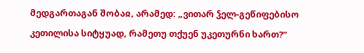მედგართაგან შობაჲ, არამედ: „ვითარ ჴელ-გეწიფებისო კეთილისა სიტყუად, რამეთუ თქუენ უკეთურნი ხართ?“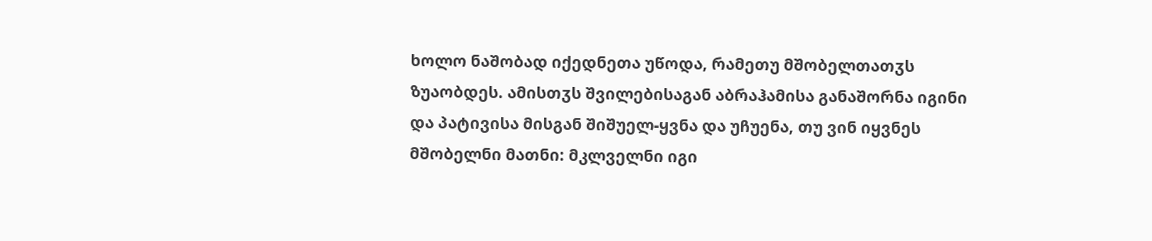ხოლო ნაშობად იქედნეთა უწოდა, რამეთუ მშობელთათჳს ზუაობდეს. ამისთჳს შვილებისაგან აბრაჰამისა განაშორნა იგინი და პატივისა მისგან შიშუელ-ყვნა და უჩუენა, თუ ვინ იყვნეს მშობელნი მათნი: მკლველნი იგი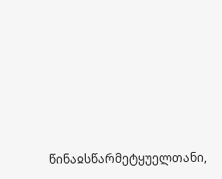წინაჲსწარმეტყუელთანი,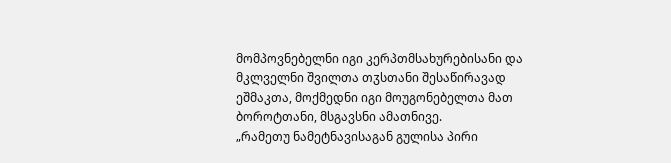მომპოვნებელნი იგი კერპთმსახურებისანი და მკლველნი შვილთა თჳსთანი შესაწირავად ეშმაკთა, მოქმედნი იგი მოუგონებელთა მათ ბოროტთანი, მსგავსნი ამათნივე.
„რამეთუ ნამეტნავისაგან გულისა პირი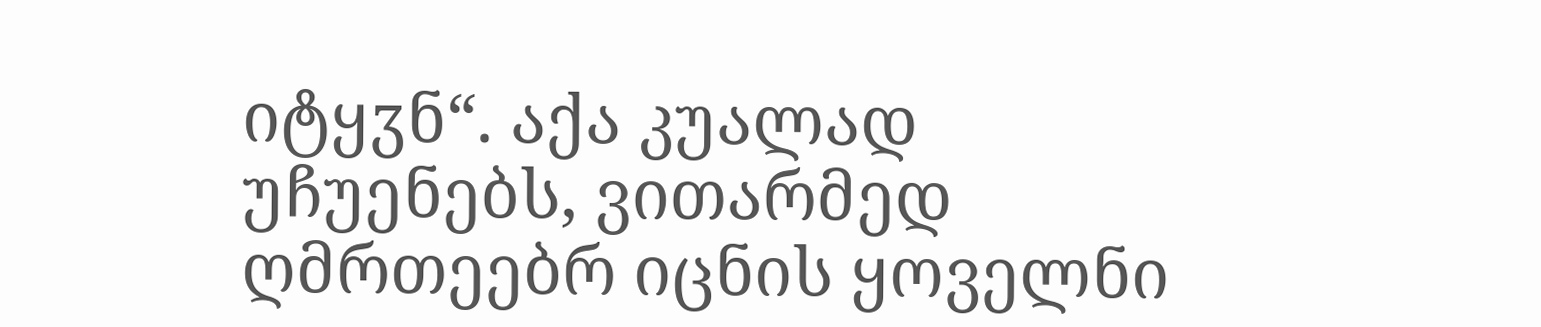იტყჳნ“. აქა კუალად უჩუენებს, ვითარმედ ღმრთეებრ იცნის ყოველნი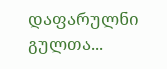დაფარულნი გულთა...